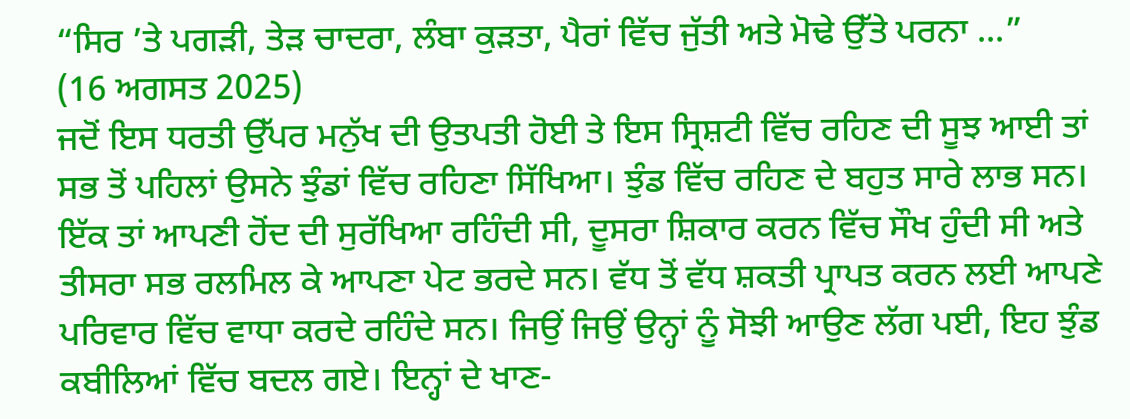“ਸਿਰ ’ਤੇ ਪਗੜੀ, ਤੇੜ ਚਾਦਰਾ, ਲੰਬਾ ਕੁੜਤਾ, ਪੈਰਾਂ ਵਿੱਚ ਜੁੱਤੀ ਅਤੇ ਮੋਢੇ ਉੱਤੇ ਪਰਨਾ ...”
(16 ਅਗਸਤ 2025)
ਜਦੋਂ ਇਸ ਧਰਤੀ ਉੱਪਰ ਮਨੁੱਖ ਦੀ ਉਤਪਤੀ ਹੋਈ ਤੇ ਇਸ ਸ੍ਰਿਸ਼ਟੀ ਵਿੱਚ ਰਹਿਣ ਦੀ ਸੂਝ ਆਈ ਤਾਂ ਸਭ ਤੋਂ ਪਹਿਲਾਂ ਉਸਨੇ ਝੁੰਡਾਂ ਵਿੱਚ ਰਹਿਣਾ ਸਿੱਖਿਆ। ਝੁੰਡ ਵਿੱਚ ਰਹਿਣ ਦੇ ਬਹੁਤ ਸਾਰੇ ਲਾਭ ਸਨ। ਇੱਕ ਤਾਂ ਆਪਣੀ ਹੋਂਦ ਦੀ ਸੁਰੱਖਿਆ ਰਹਿੰਦੀ ਸੀ, ਦੂਸਰਾ ਸ਼ਿਕਾਰ ਕਰਨ ਵਿੱਚ ਸੌਖ ਹੁੰਦੀ ਸੀ ਅਤੇ ਤੀਸਰਾ ਸਭ ਰਲਮਿਲ ਕੇ ਆਪਣਾ ਪੇਟ ਭਰਦੇ ਸਨ। ਵੱਧ ਤੋਂ ਵੱਧ ਸ਼ਕਤੀ ਪ੍ਰਾਪਤ ਕਰਨ ਲਈ ਆਪਣੇ ਪਰਿਵਾਰ ਵਿੱਚ ਵਾਧਾ ਕਰਦੇ ਰਹਿੰਦੇ ਸਨ। ਜਿਉਂ ਜਿਉਂ ਉਨ੍ਹਾਂ ਨੂੰ ਸੋਝੀ ਆਉਣ ਲੱਗ ਪਈ, ਇਹ ਝੁੰਡ ਕਬੀਲਿਆਂ ਵਿੱਚ ਬਦਲ ਗਏ। ਇਨ੍ਹਾਂ ਦੇ ਖਾਣ-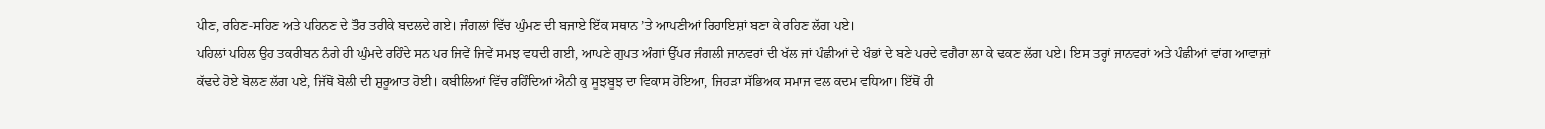ਪੀਣ, ਰਹਿਣ-ਸਹਿਣ ਅਤੇ ਪਹਿਨਣ ਦੇ ਤੌਰ ਤਰੀਕੇ ਬਦਲਦੇ ਗਏ। ਜੰਗਲਾਂ ਵਿੱਚ ਘੁੰਮਣ ਦੀ ਬਜਾਏ ਇੱਕ ਸਥਾਨ ’ਤੇ ਆਪਣੀਆਂ ਰਿਹਾਇਸ਼ਾਂ ਬਣਾ ਕੇ ਰਹਿਣ ਲੱਗ ਪਏ।
ਪਹਿਲਾਂ ਪਹਿਲ ਉਹ ਤਕਰੀਬਨ ਨੰਗੇ ਹੀ ਘੁੰਮਦੇ ਰਹਿੰਦੇ ਸਨ ਪਰ ਜਿਵੇਂ ਜਿਵੇਂ ਸਮਝ ਵਧਦੀ ਗਈ, ਆਪਣੇ ਗੁਪਤ ਅੰਗਾਂ ਉੱਪਰ ਜੰਗਲੀ ਜਾਨਵਰਾਂ ਦੀ ਖੱਲ ਜਾਂ ਪੰਛੀਆਂ ਦੇ ਖੰਭਾਂ ਦੇ ਬਣੇ ਪਰਦੇ ਵਗੈਰਾ ਲਾ ਕੇ ਢਕਣ ਲੱਗ ਪਏ। ਇਸ ਤਰ੍ਹਾਂ ਜਾਨਵਰਾਂ ਅਤੇ ਪੰਛੀਆਂ ਵਾਂਗ ਆਵਾਜ਼ਾਂ ਕੱਢਦੇ ਹੋਏ ਬੋਲਣ ਲੱਗ ਪਏ, ਜਿੱਥੋਂ ਬੋਲੀ ਦੀ ਸ਼ੁਰੂਆਤ ਹੋਈ। ਕਬੀਲਿਆਂ ਵਿੱਚ ਰਹਿੰਦਿਆਂ ਐਨੀ ਕੁ ਸੂਝਬੂਝ ਦਾ ਵਿਕਾਸ ਹੋਇਆ, ਜਿਹੜਾ ਸੱਭਿਅਕ ਸਮਾਜ ਵਲ ਕਦਮ ਵਧਿਆ। ਇੱਥੋਂ ਹੀ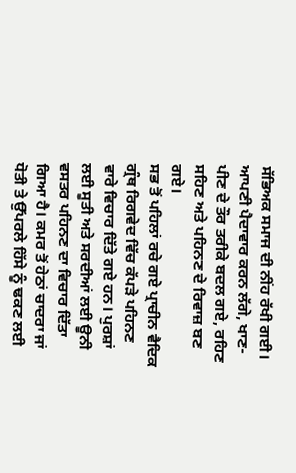ਸੱਭਿਅਕ ਸਮਾਜ ਦੀ ਨੀਂਹ ਰੱਖੀ ਗਈ। ਆਪਣੀ ਪੈਦਾਵਾਰ ਕਰਨ ਲੱਗੇ, ਖਾਣ-ਪੀਣ ਦੇ ਤੌਰ ਤਰੀਕੇ ਬਦਲ ਗਏ, ਰਹਿਣ ਸਹਿਣ ਅਤੇ ਪਹਿਨਣ ਦੇ ਰਿਵਾਜ਼ ਬਣ ਗਏ।
ਸਭ ਤੋਂ ਪਹਿਲਾਂ ਰਚੇ ਗਏ ਪ੍ਰਾਚੀਨ ਵੈਦਿਕ ਗ੍ਰੰਥ ਰਿਗਵੇਦ ਵਿੱਚ ਕੱਪੜੇ ਪਹਿਨਣ ਵਾਰੇ ਵਿਚਾਰ ਦਿੱਤੇ ਗਏ ਹਨ। ਪੁਰਸ਼ਾਂ ਲਈ ਸੂਤੀ ਅਤੇ ਸਰਦੀਆਂ ਲਈ ਊਨੀ ਵਸਤਰ ਪਹਿਨਣ ਦਾ ਵਿਚਾਰ ਦਿੱਤਾ ਗਿਆ ਹੈ। ਕਮਰ ਤੋਂ ਹੇਠਾਂ ਚਾਦਰਾ ਜਾਂ ਧੋਤੀ ਤੇ ਉੱਪਰਲੇ ਹਿੱਸੇ ਨੂੰ ਢਕਣ ਲਈ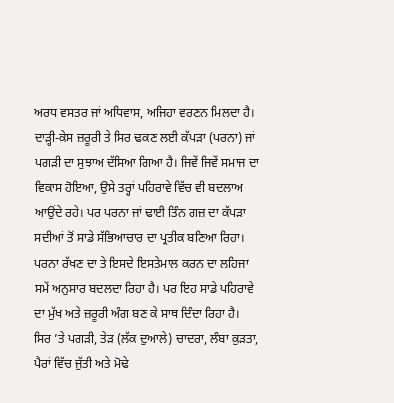ਅਰਧ ਵਸਤਰ ਜਾਂ ਅਧਿਵਾਸ, ਅਜਿਹਾ ਵਰਣਨ ਮਿਲਦਾ ਹੈ। ਦਾੜ੍ਹੀ-ਕੇਸ ਜ਼ਰੂਰੀ ਤੇ ਸਿਰ ਢਕਣ ਲਈ ਕੱਪੜਾ (ਪਰਨਾ) ਜਾਂ ਪਗੜੀ ਦਾ ਸੁਝਾਅ ਦੱਸਿਆ ਗਿਆ ਹੈ। ਜਿਵੇਂ ਜਿਵੇਂ ਸਮਾਜ ਦਾ ਵਿਕਾਸ ਹੋਇਆ, ਉਸੇ ਤਰ੍ਹਾਂ ਪਹਿਰਾਵੇ ਵਿੱਚ ਵੀ ਬਦਲਾਅ ਆਉਂਦੇ ਰਹੇ। ਪਰ ਪਰਨਾ ਜਾਂ ਢਾਈ ਤਿੰਨ ਗਜ਼ ਦਾ ਕੱਪੜਾ ਸਦੀਆਂ ਤੋਂ ਸਾਡੇ ਸੱਭਿਆਚਾਰ ਦਾ ਪ੍ਰਤੀਕ ਬਣਿਆ ਰਿਹਾ। ਪਰਨਾ ਰੱਖਣ ਦਾ ਤੇ ਇਸਦੇ ਇਸਤੇਮਾਲ ਕਰਨ ਦਾ ਲਹਿਜਾ ਸਮੇਂ ਅਨੁਸਾਰ ਬਦਲਦਾ ਰਿਹਾ ਹੈ। ਪਰ ਇਹ ਸਾਡੇ ਪਹਿਰਾਵੇ ਦਾ ਮੁੱਖ ਅਤੇ ਜ਼ਰੂਰੀ ਅੰਗ ਬਣ ਕੇ ਸਾਥ ਦਿੰਦਾ ਰਿਹਾ ਹੈ।
ਸਿਰ ’ਤੇ ਪਗੜੀ, ਤੇੜ (ਲੱਕ ਦੁਆਲੇ) ਚਾਦਰਾ, ਲੰਬਾ ਕੁੜਤਾ, ਪੈਰਾਂ ਵਿੱਚ ਜੁੱਤੀ ਅਤੇ ਮੋਢੇ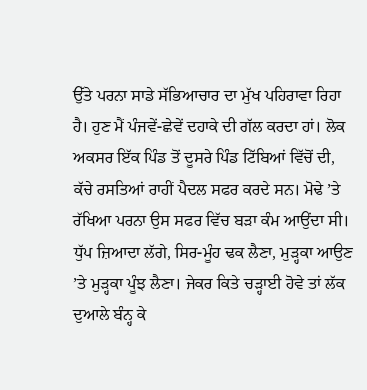ਉੱਤੇ ਪਰਨਾ ਸਾਡੇ ਸੱਭਿਆਚਾਰ ਦਾ ਮੁੱਖ ਪਹਿਰਾਵਾ ਰਿਹਾ ਹੈ। ਹੁਣ ਮੈਂ ਪੰਜਵੇਂ-ਛੇਵੇਂ ਦਹਾਕੇ ਦੀ ਗੱਲ ਕਰਦਾ ਹਾਂ। ਲੋਕ ਅਕਸਰ ਇੱਕ ਪਿੰਡ ਤੋਂ ਦੂਸਰੇ ਪਿੰਡ ਟਿੱਬਿਆਂ ਵਿੱਚੋਂ ਦੀ, ਕੱਚੇ ਰਸਤਿਆਂ ਰਾਹੀਂ ਪੈਦਲ ਸਫਰ ਕਰਦੇ ਸਨ। ਮੋਢੇ ’ਤੇ ਰੱਖਿਆ ਪਰਨਾ ਉਸ ਸਫਰ ਵਿੱਚ ਬੜਾ ਕੰਮ ਆਉਂਦਾ ਸੀ। ਧੁੱਪ ਜ਼ਿਆਦਾ ਲੱਗੇ, ਸਿਰ-ਮੂੰਹ ਢਕ ਲੈਣਾ, ਮੁੜ੍ਹਕਾ ਆਉਣ ’ਤੇ ਮੁੜ੍ਹਕਾ ਪੂੰਝ ਲੈਣਾ। ਜੇਕਰ ਕਿਤੇ ਚੜ੍ਹਾਈ ਹੋਵੇ ਤਾਂ ਲੱਕ ਦੁਆਲੇ ਬੰਨ੍ਹ ਕੇ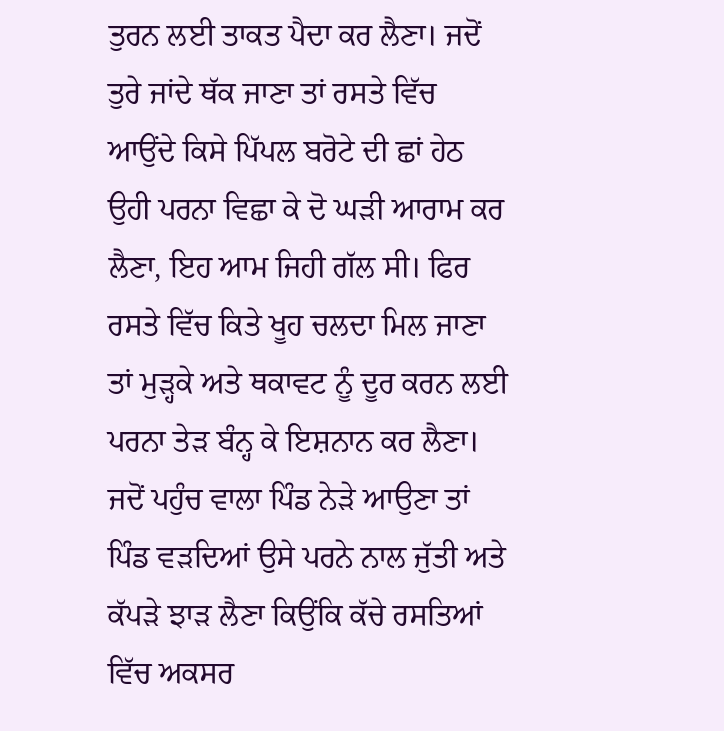ਤੁਰਨ ਲਈ ਤਾਕਤ ਪੈਦਾ ਕਰ ਲੈਣਾ। ਜਦੋਂ ਤੁਰੇ ਜਾਂਦੇ ਥੱਕ ਜਾਣਾ ਤਾਂ ਰਸਤੇ ਵਿੱਚ ਆਉਂਦੇ ਕਿਸੇ ਪਿੱਪਲ ਬਰੋਟੇ ਦੀ ਛਾਂ ਹੇਠ ਉਹੀ ਪਰਨਾ ਵਿਛਾ ਕੇ ਦੋ ਘੜੀ ਆਰਾਮ ਕਰ ਲੈਣਾ, ਇਹ ਆਮ ਜਿਹੀ ਗੱਲ ਸੀ। ਫਿਰ ਰਸਤੇ ਵਿੱਚ ਕਿਤੇ ਖੂਹ ਚਲਦਾ ਮਿਲ ਜਾਣਾ ਤਾਂ ਮੁੜ੍ਹਕੇ ਅਤੇ ਥਕਾਵਟ ਨੂੰ ਦੂਰ ਕਰਨ ਲਈ ਪਰਨਾ ਤੇੜ ਬੰਨ੍ਹ ਕੇ ਇਸ਼ਨਾਨ ਕਰ ਲੈਣਾ। ਜਦੋਂ ਪਹੁੰਚ ਵਾਲਾ ਪਿੰਡ ਨੇੜੇ ਆਉਣਾ ਤਾਂ ਪਿੰਡ ਵੜਦਿਆਂ ਉਸੇ ਪਰਨੇ ਨਾਲ ਜੁੱਤੀ ਅਤੇ ਕੱਪੜੇ ਝਾੜ ਲੈਣਾ ਕਿਉਂਕਿ ਕੱਚੇ ਰਸਤਿਆਂ ਵਿੱਚ ਅਕਸਰ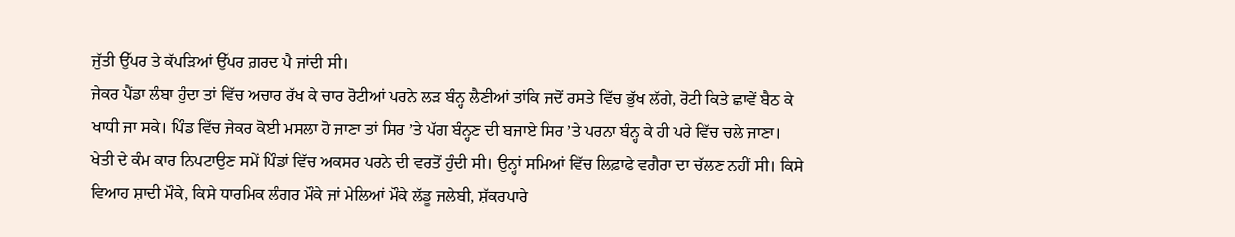ਜੁੱਤੀ ਉੱਪਰ ਤੇ ਕੱਪੜਿਆਂ ਉੱਪਰ ਗ਼ਰਦ ਪੈ ਜਾਂਦੀ ਸੀ।
ਜੇਕਰ ਪੈਂਡਾ ਲੰਬਾ ਹੁੰਦਾ ਤਾਂ ਵਿੱਚ ਅਚਾਰ ਰੱਖ ਕੇ ਚਾਰ ਰੋਟੀਆਂ ਪਰਨੇ ਲੜ ਬੰਨ੍ਹ ਲੈਣੀਆਂ ਤਾਂਕਿ ਜਦੋਂ ਰਸਤੇ ਵਿੱਚ ਭੁੱਖ ਲੱਗੇ, ਰੋਟੀ ਕਿਤੇ ਛਾਵੇਂ ਬੈਠ ਕੇ ਖਾਧੀ ਜਾ ਸਕੇ। ਪਿੰਡ ਵਿੱਚ ਜੇਕਰ ਕੋਈ ਮਸਲਾ ਹੋ ਜਾਣਾ ਤਾਂ ਸਿਰ ’ਤੇ ਪੱਗ ਬੰਨ੍ਹਣ ਦੀ ਬਜਾਏ ਸਿਰ ’ਤੇ ਪਰਨਾ ਬੰਨ੍ਹ ਕੇ ਹੀ ਪਰੇ ਵਿੱਚ ਚਲੇ ਜਾਣਾ। ਖੇਤੀ ਦੇ ਕੰਮ ਕਾਰ ਨਿਪਟਾਉਣ ਸਮੇਂ ਪਿੰਡਾਂ ਵਿੱਚ ਅਕਸਰ ਪਰਨੇ ਦੀ ਵਰਤੋਂ ਹੁੰਦੀ ਸੀ। ਉਨ੍ਹਾਂ ਸਮਿਆਂ ਵਿੱਚ ਲਿਫ਼ਾਫੇ ਵਗੈਰਾ ਦਾ ਚੱਲਣ ਨਹੀਂ ਸੀ। ਕਿਸੇ ਵਿਆਹ ਸ਼ਾਦੀ ਮੌਕੇ, ਕਿਸੇ ਧਾਰਮਿਕ ਲੰਗਰ ਮੌਕੇ ਜਾਂ ਮੇਲਿਆਂ ਮੌਕੇ ਲੱਡੂ ਜਲੇਬੀ, ਸ਼ੱਕਰਪਾਰੇ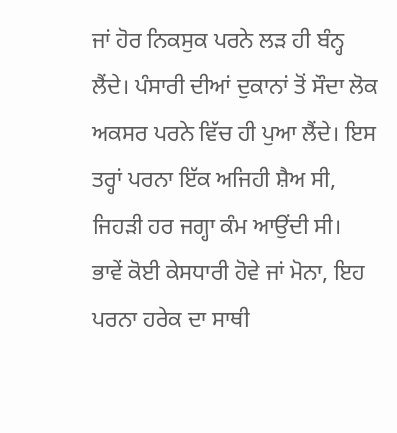ਜਾਂ ਹੋਰ ਨਿਕਸੁਕ ਪਰਨੇ ਲੜ ਹੀ ਬੰਨ੍ਹ ਲੈਂਦੇ। ਪੰਸਾਰੀ ਦੀਆਂ ਦੁਕਾਨਾਂ ਤੋਂ ਸੌਦਾ ਲੋਕ ਅਕਸਰ ਪਰਨੇ ਵਿੱਚ ਹੀ ਪੁਆ ਲੈਂਦੇ। ਇਸ ਤਰ੍ਹਾਂ ਪਰਨਾ ਇੱਕ ਅਜਿਹੀ ਸ਼ੈਅ ਸੀ, ਜਿਹੜੀ ਹਰ ਜਗ੍ਹਾ ਕੰਮ ਆਉਂਦੀ ਸੀ।
ਭਾਵੇਂ ਕੋਈ ਕੇਸਧਾਰੀ ਹੋਵੇ ਜਾਂ ਮੋਨਾ, ਇਹ ਪਰਨਾ ਹਰੇਕ ਦਾ ਸਾਥੀ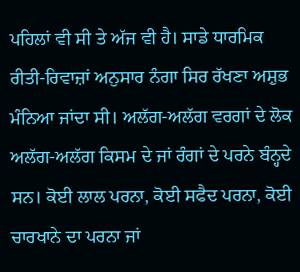ਪਹਿਲਾਂ ਵੀ ਸੀ ਤੇ ਅੱਜ ਵੀ ਹੈ। ਸਾਡੇ ਧਾਰਮਿਕ ਰੀਤੀ-ਰਿਵਾਜ਼ਾਂ ਅਨੁਸਾਰ ਨੰਗਾ ਸਿਰ ਰੱਖਣਾ ਅਸ਼ੁਭ ਮੰਨਿਆ ਜਾਂਦਾ ਸੀ। ਅਲੱਗ-ਅਲੱਗ ਵਰਗਾਂ ਦੇ ਲੋਕ ਅਲੱਗ-ਅਲੱਗ ਕਿਸਮ ਦੇ ਜਾਂ ਰੰਗਾਂ ਦੇ ਪਰਨੇ ਬੰਨ੍ਹਦੇ ਸਨ। ਕੋਈ ਲਾਲ ਪਰਨਾ, ਕੋਈ ਸਫੈਦ ਪਰਨਾ, ਕੋਈ ਚਾਰਖਾਨੇ ਦਾ ਪਰਨਾ ਜਾਂ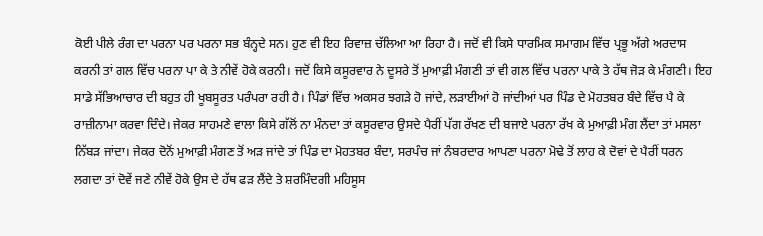ਕੋਈ ਪੀਲੇ ਰੰਗ ਦਾ ਪਰਨਾ ਪਰ ਪਰਨਾ ਸਭ ਬੰਨ੍ਹਦੇ ਸਨ। ਹੁਣ ਵੀ ਇਹ ਰਿਵਾਜ਼ ਚੱਲਿਆ ਆ ਰਿਹਾ ਹੈ। ਜਦੋਂ ਵੀ ਕਿਸੇ ਧਾਰਮਿਕ ਸਮਾਗਮ ਵਿੱਚ ਪ੍ਰਭੂ ਅੱਗੇ ਅਰਦਾਸ ਕਰਨੀ ਤਾਂ ਗਲ ਵਿੱਚ ਪਰਨਾ ਪਾ ਕੇ ਤੇ ਨੀਵੇਂ ਹੋਕੇ ਕਰਨੀ। ਜਦੋਂ ਕਿਸੇ ਕਸੂਰਵਾਰ ਨੇ ਦੂਸਰੇ ਤੋਂ ਮੁਆਫ਼ੀ ਮੰਗਣੀ ਤਾਂ ਵੀ ਗਲ ਵਿੱਚ ਪਰਨਾ ਪਾਕੇ ਤੇ ਹੱਥ ਜੋੜ ਕੇ ਮੰਗਣੀ। ਇਹ ਸਾਡੇ ਸੱਭਿਆਚਾਰ ਦੀ ਬਹੁਤ ਹੀ ਖੂਬਸੂਰਤ ਪਰੰਪਰਾ ਰਹੀ ਹੈ। ਪਿੰਡਾਂ ਵਿੱਚ ਅਕਸਰ ਝਗੜੇ ਹੋ ਜਾਂਦੇ, ਲੜਾਈਆਂ ਹੋ ਜਾਂਦੀਆਂ ਪਰ ਪਿੰਡ ਦੇ ਮੋਹਤਬਰ ਬੰਦੇ ਵਿੱਚ ਪੈ ਕੇ ਰਾਜ਼ੀਨਾਮਾ ਕਰਵਾ ਦਿੰਦੇ। ਜੇਕਰ ਸਾਹਮਣੇ ਵਾਲਾ ਕਿਸੇ ਗੱਲੋਂ ਨਾ ਮੰਨਦਾ ਤਾਂ ਕਸੂਰਵਾਰ ਉਸਦੇ ਪੈਰੀਂ ਪੱਗ ਰੱਖਣ ਦੀ ਬਜਾਏ ਪਰਨਾ ਰੱਖ ਕੇ ਮੁਆਫ਼ੀ ਮੰਗ ਲੈਂਦਾ ਤਾਂ ਮਸਲਾ ਨਿੱਬੜ ਜਾਂਦਾ। ਜੇਕਰ ਦੋਨੋਂ ਮੁਆਫ਼ੀ ਮੰਗਣ ਤੋਂ ਅੜ ਜਾਂਦੇ ਤਾਂ ਪਿੰਡ ਦਾ ਮੋਹਤਬਰ ਬੰਦਾ, ਸਰਪੰਚ ਜਾਂ ਨੰਬਰਦਾਰ ਆਪਣਾ ਪਰਨਾ ਮੋਢੇ ਤੋਂ ਲਾਹ ਕੇ ਦੋਵਾਂ ਦੇ ਪੈਰੀਂ ਧਰਨ ਲਗਦਾ ਤਾਂ ਦੋਵੇਂ ਜਣੇ ਨੀਵੇਂ ਹੋਕੇ ਉਸ ਦੇ ਹੱਥ ਫੜ ਲੈਂਦੇ ਤੇ ਸ਼ਰਮਿੰਦਗੀ ਮਹਿਸੂਸ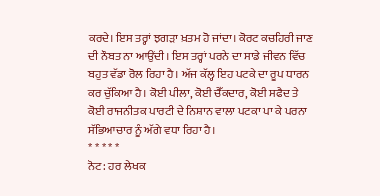ਕਰਦੇ। ਇਸ ਤਰ੍ਹਾਂ ਝਗੜਾ ਖ਼ਤਮ ਹੋ ਜਾਂਦਾ। ਕੋਰਟ ਕਚਹਿਰੀ ਜਾਣ ਦੀ ਨੌਬਤ ਨਾ ਆਉਂਦੀ। ਇਸ ਤਰ੍ਹਾਂ ਪਰਨੇ ਦਾ ਸਾਡੇ ਜੀਵਨ ਵਿੱਚ ਬਹੁਤ ਵੱਡਾ ਰੋਲ ਰਿਹਾ ਹੈ। ਅੱਜ ਕੱਲ੍ਹ ਇਹ ਪਟਕੇ ਦਾ ਰੂਪ ਧਾਰਨ ਕਰ ਚੁੱਕਿਆ ਹੈ। ਕੋਈ ਪੀਲਾ, ਕੋਈ ਚੈੱਕਦਾਰ, ਕੋਈ ਸਫੈਦ ਤੇ ਕੋਈ ਰਾਜਨੀਤਕ ਪਾਰਟੀ ਦੇ ਨਿਸ਼ਾਨ ਵਾਲਾ ਪਟਕਾ ਪਾ ਕੇ ਪਰਨਾ ਸੱਭਿਆਚਾਰ ਨੂੰ ਅੱਗੇ ਵਧਾ ਰਿਹਾ ਹੈ।
* * * * *
ਨੋਟ: ਹਰ ਲੇਖਕ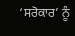‘ਸਰੋਕਾਰ’ ਨੂੰ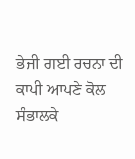ਭੇਜੀ ਗਈ ਰਚਨਾ ਦੀ ਕਾਪੀ ਆਪਣੇ ਕੋਲ ਸੰਭਾਲਕੇ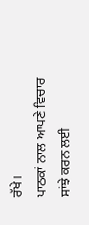ਰੱਖੇ।
ਪਾਠਕਾਂ ਨਾਲ ਆਪਣੇ ਵਿਚਾਰ ਸਾਂਝੇ ਕਰਨ ਲਈ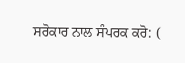ਸਰੋਕਾਰ ਨਾਲ ਸੰਪਰਕ ਕਰੋ: (